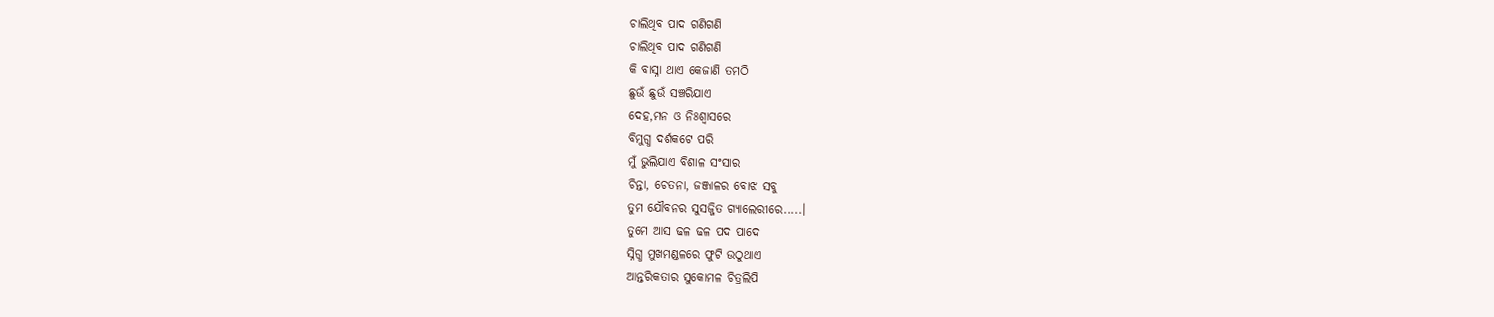ଚାଲିଥିବ ପାଦ ଗଣିଗଣି
ଚାଲିଥିବ ପାଦ ଗଣିଗଣି
କି ବାସ୍ନା ଥାଏ କେଜାଣି ତମଠି
ଛୁଉଁ ଛୁଉଁ ସଞ୍ଚରିଯାଏ
ଦେହ,ମନ ଓ ନିଃଶ୍ୱାସରେ
ବିମୁଗ୍ଧ ଦର୍ଶକଟେ ପରି
ମୁଁ ଭୁଲିଯାଏ ବିଶାଳ ସଂସାର
ଚିନ୍ତା, ଚେତନା, ଜଞ୍ଜାଳର ବୋଝ ସବୁ
ତୁମ ଯୌବନର ସୁସଜ୍ଜିତ ଗ୍ୟାଲେରୀରେ.....।
ତୁମେ ଆସ ଢଳ ଢଳ ପଦ ପାଦେ
ସ୍ନିଗ୍ଧ ମୁଖମଣ୍ଡଳରେ ଫୁଟି ଉଠୁଥାଏ
ଆନ୍ତରିକତାର ସୁକୋମଳ ଚିତ୍ରଲିପି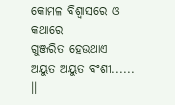କୋମଳ ବିଶ୍ୱାସରେ ଓ କଥାରେ
ଗୁଞ୍ଜରିତ ହେଉଥାଏ
ଅୟୁତ ଅୟୁତ ବଂଶୀ...... ।।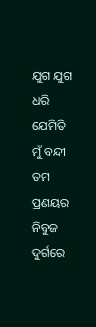ଯୁଗ ଯୁଗ ଧରି ଯେମିତି ମୁଁ ବନ୍ଦୀ
ତମ ପ୍ରଣୟର ନିବୁଜ ଦୁର୍ଗରେ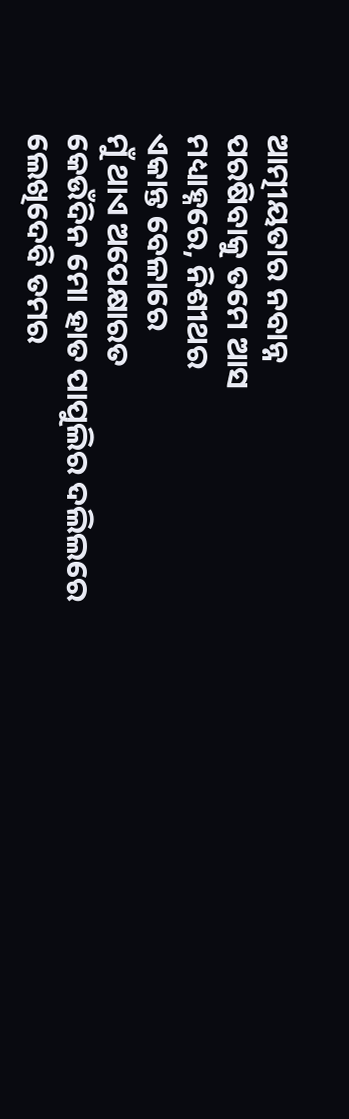ଆତ୍ମୀୟତାର ନବାନ୍ନ
ପରଷିବାକୁ ତମେ ଆସ
ମଧ୍ୟାହ୍ନରେ, ନିଶୀଥର
ଏକାନ୍ତ ବେଳାରେ
ମୁଁ ଥାଏ ଅପେକ୍ଷାରତ
କେଉଁଦିନ ମୋ ହାତ ପାପୁଲିର ଦଲିଲରେ
ଲେଖିଦେବି ତମର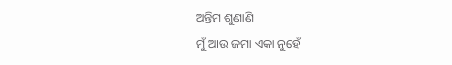ଅନ୍ତିମ ଶୁଣାଣି
ମୁଁ ଆଉ ଜମା ଏକା ନୁହେଁ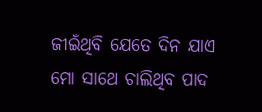ଜୀଇଁଥିବି ଯେତେ ଦିନ ଯାଏ
ମୋ ସାଥେ ଚାଲିଥିବ ପାଦ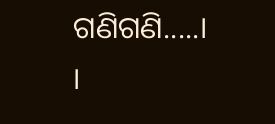ଗଣିଗଣି.....। ।